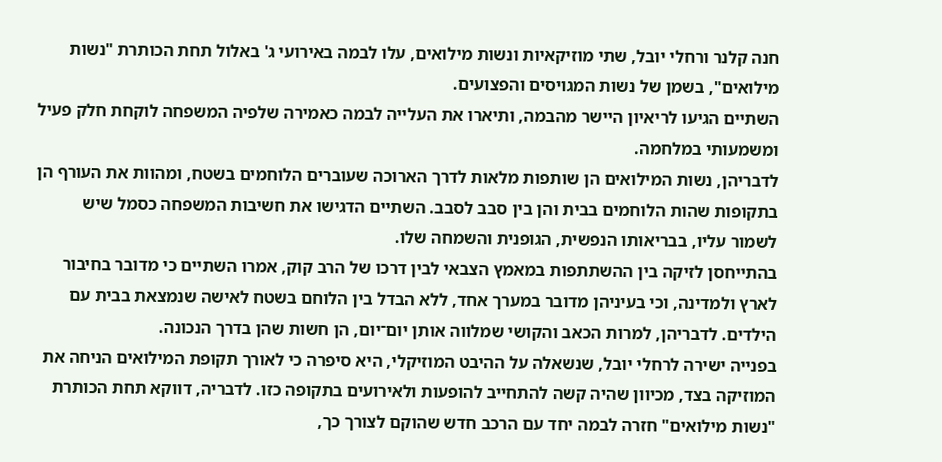חנה קלנר ורחלי יובל, שתי מוזיקאיות ונשות מילואים, עלו לבמה באירועי ג' באלול תחת הכותרת "נשות מילואים", בשמן של נשות המגויסים והפצועים.
השתיים הגיעו לריאיון היישר מהבמה, ותיארו את העלייה לבמה כאמירה שלפיה המשפחה לוקחת חלק פעיל ומשמעותי במלחמה.
לדבריהן, נשות המילואים הן שותפות מלאות לדרך הארוכה שעוברים הלוחמים בשטח, ומהוות את העורף הן בתקופות שהות הלוחמים בבית והן בין סבב לסבב. השתיים הדגישו את חשיבות המשפחה כסמל שיש לשמור עליו, בבריאותו הנפשית, הגופנית והשמחה שלו.
בהתייחסן לזיקה בין ההשתתפות במאמץ הצבאי לבין דרכו של הרב קוק, אמרו השתיים כי מדובר בחיבור לארץ ולמדינה, וכי בעיניהן מדובר במערך אחד, ללא הבדל בין הלוחם בשטח לאישה שנמצאת בבית עם הילדים. לדבריהן, למרות הכאב והקושי שמלווה אותן יום־יום, הן חשות שהן בדרך הנכונה.
בפנייה ישירה לרחלי יובל, שנשאלה על ההיבט המוזיקלי, היא סיפרה כי לאורך תקופת המילואים הניחה את המוזיקה בצד, מכיוון שהיה קשה להתחייב להופעות ולאירועים בתקופה כזו. לדבריה, דווקא תחת הכותרת "נשות מילואים" חזרה לבמה יחד עם הרכב חדש שהוקם לצורך כך,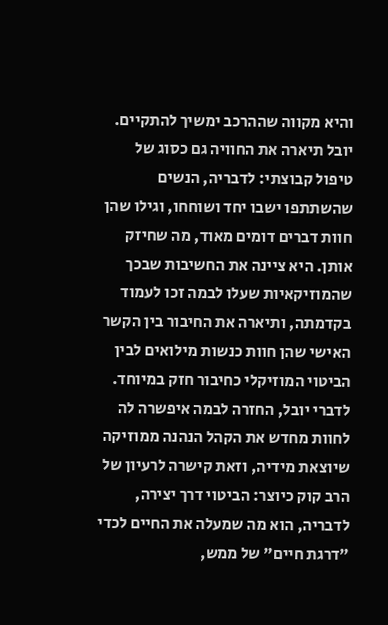והיא מקווה שההרכב ימשיך להתקיים.
יובל תיארה את החוויה גם כסוג של טיפול קבוצתי: לדבריה, הנשים שהשתתפו ישבו יחד ושוחחו, וגילו שהן חוות דברים דומים מאוד, מה שחיזק אותן. היא ציינה את החשיבות שבכך שהמוזיקאיות שעלו לבמה זכו לעמוד בקדמתה, ותיארה את החיבור בין הקשר האישי שהן חוות כנשות מילואים לבין הביטוי המוזיקלי כחיבור חזק במיוחד.
לדברי יובל, החזרה לבמה איפשרה לה לחוות מחדש את הקהל הנהנה ממוזיקה שיוצאת מידיה, וזאת קישרה לרעיון של הרב קוק כיוצר: הביטוי דרך יצירה, לדבריה, הוא מה שמעלה את החיים לכדי "דרגת חיים" של ממש,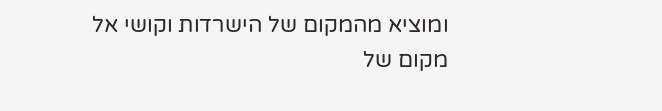ומוציא מהמקום של הישרדות וקושי אל מקום של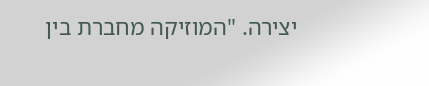יצירה. "המוזיקה מחברת בין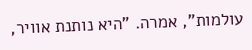עולמות", אמרה. "היא נותנת אוויר,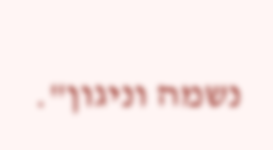נשמה וניגון".